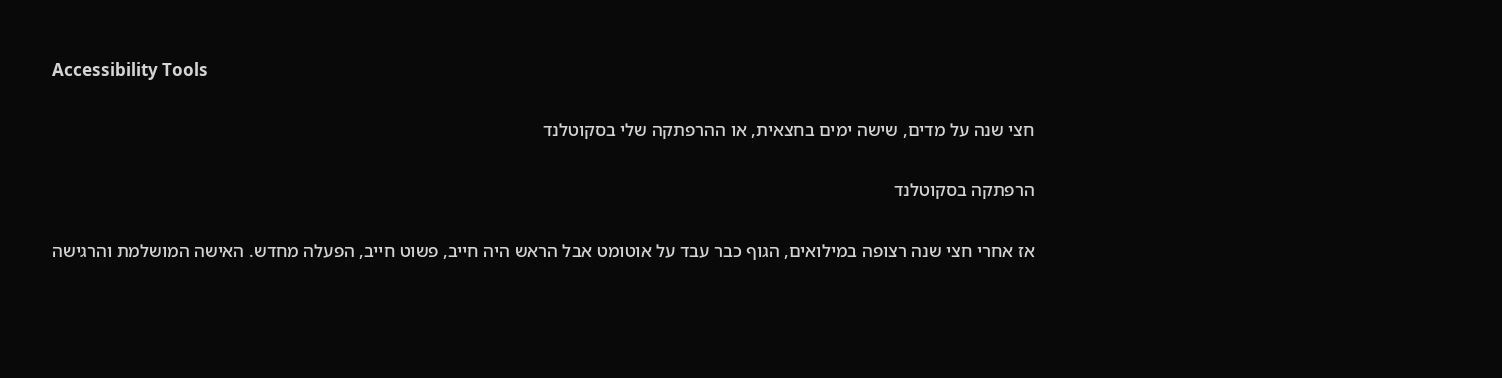Accessibility Tools

חצי שנה על מדים, שישה ימים בחצאית, או ההרפתקה שלי בסקוטלנד

הרפתקה בסקוטלנד

אז אחרי חצי שנה רצופה במילואים, הגוף כבר עבד על אוטומט אבל הראש היה חייב, פשוט חייב, הפעלה מחדש. האישה המושלמת והרגישה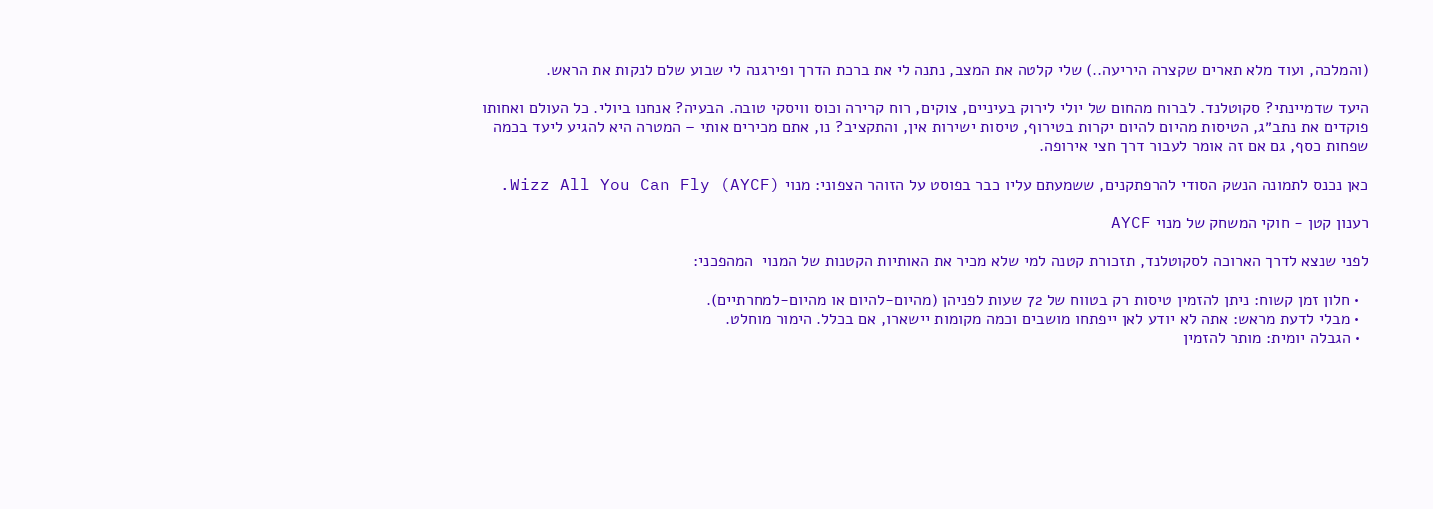(והמלכה, ועוד מלא תארים שקצרה היריעה..) שלי קלטה את המצב, נתנה לי את ברכת הדרך ופירגנה לי שבוע שלם לנקות את הראש.

היעד שדמיינתי? סקוטלנד. לברוח מהחום של יולי לירוק בעיניים, צוקים, רוח קרירה וכוס וויסקי טובה. הבעיה? אנחנו ביולי. כל העולם ואחותו פוקדים את נתב״ג, הטיסות מהיום להיום יקרות בטירוף, טיסות ישירות אין, והתקציב? נו, אתם מכירים אותי – המטרה היא להגיע ליעד בכמה שפחות כסף, גם אם זה אומר לעבור דרך חצי אירופה.

כאן נכנס לתמונה הנשק הסודי להרפתקנים, ששמעתם עליו כבר בפוסט על הזוהר הצפוני: מנוי Wizz All You Can Fly (AYCF).

רענון קטן - חוקי המשחק של מנוי AYCF

לפני שנצא לדרך הארוכה לסקוטלנד, תזכורת קטנה למי שלא מכיר את האותיות הקטנות של המנוי  המהפכני:

  • חלון זמן קשוח: ניתן להזמין טיסות רק בטווח של 72 שעות לפניהן (מהיום-להיום או מהיום-למחרתיים).
  • מבלי לדעת מראש: אתה לא יודע לאן ייפתחו מושבים וכמה מקומות יישארו, אם בכלל. הימור מוחלט.
  • הגבלה יומית: מותר להזמין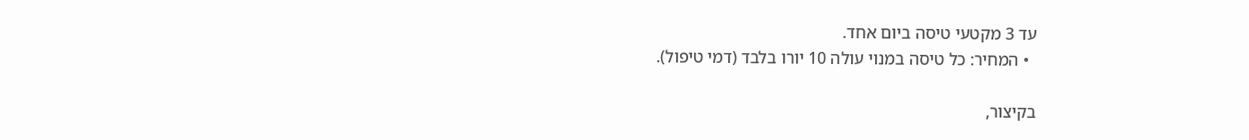עד 3 מקטעי טיסה ביום אחד.
  • המחיר: כל טיסה במנוי עולה 10 יורו בלבד (דמי טיפול).

בקיצור,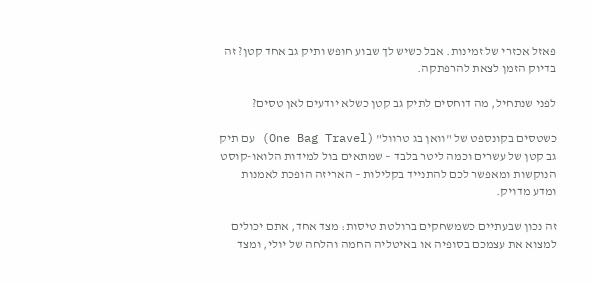פאזל אכזרי של זמינות. אבל כשיש לך שבוע חופש ותיק גב אחד קטן? זה בדיוק הזמן לצאת להרפתקה.

לפני שנתחיל, מה דוחסים לתיק גב קטן כשלא יודעים לאן טסים?

כשטסים בקונספט של "וואן בג טרוול" (One Bag Travel) עם תיק גב קטן של עשרים וכמה ליטר בלבד – שמתאים בול למידות הלואו-קוסט הנוקשות ומאפשר לכם להתנייד בקלילות – האריזה הופכת לאמנות ומדע מדויק.

זה נכון שבעתיים כשמשחקים ברולטת טיסות: מצד אחד, אתם יכולים למצוא את עצמכם בסופיה או באיטליה החמה והלחה של יולי, ומצד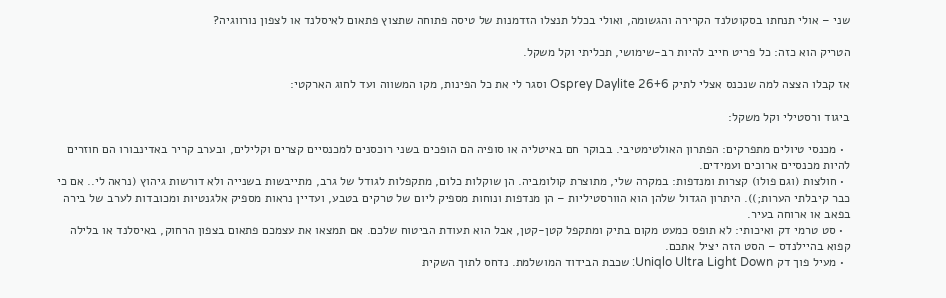שני – אולי תנחתו בסקוטלנד הקרירה והגשומה, ואולי בכלל תנצלו הזדמנות של טיסה פתוחה שתצוץ פתאום לאיסלנד או לצפון נורווגיה?

הטריק הוא כזה: כל פריט חייב להיות רב-שימושי, תכליתי וקל משקל.

אז קבלו הצצה למה שנכנס אצלי לתיק Osprey Daylite 26+6 וסגר לי את כל הפינות, מקו המשווה ועד לחוג הארקטי:

ביגוד ורסטילי וקל משקל:

  • מכנסי טיולים מתפרקים: הפתרון האולטימטיבי. בבוקר חם באיטליה או סופיה הם הופכים בשני רוכסנים למכנסיים קצרים וקלילים, ובערב קריר באדינבורו הם חוזרים להיות מכנסיים ארוכים ועמידים.
  • חולצות (וגם פולו) קצרות ומנדפות: במקרה שלי, מתוצרת קולומביה. הן שוקלות כלום, מתקפלות לגודל של גרב, מתייבשות בשנייה ולא דורשות גיהוץ (נראה לי.. אם כי כבר קיבלתי הערות;)). היתרון הגדול שלהן הוא הוורסטיליות – הן מנדפות ונוחות מספיק ליום של טרקים בטבע, ועדיין נראות מספיק אלגנטיות ומכובדות לערב של בירה בפאב או ארוחה בעיר.
  • סט טרמי דק ואיכותי: לא תופס כמעט מקום בתיק ומתקפל קטן-קטן, אבל הוא תעודת הביטוח שלכם. אם תמצאו את עצמכם פתאום בצפון הרחוק, באיסלנד או בלילה קפוא בהיילנדס – הסט הזה יציל אתכם.
  • מעיל פוך דק Uniqlo Ultra Light Down: שכבת הבידוד המושלמת. נדחס לתוך השקית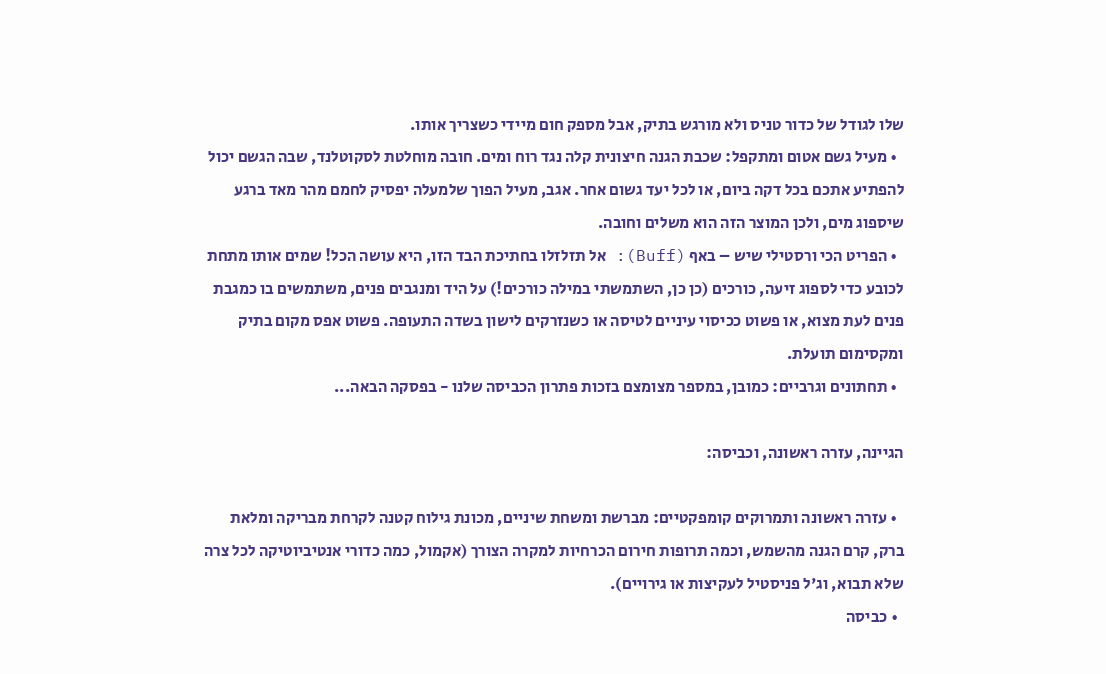שלו לגודל של כדור טניס ולא מורגש בתיק, אבל מספק חום מיידי כשצריך אותו.
  • מעיל גשם אטום ומתקפל: שכבת הגנה חיצונית קלה נגד רוח ומים. חובה מוחלטת לסקוטלנד, שבה הגשם יכול להפתיע אתכם בכל דקה ביום, או לכל יעד גשום אחר. אגב, מעיל הפוך שלמעלה יפסיק לחמם מהר מאד ברגע שיספוג מים, ולכן המוצר הזה הוא משלים וחובה.
  • הפריט הכי ורסטילי שיש – באף (Buff): אל תזלזלו בחתיכת הבד הזו, היא עושה הכל! שמים אותו מתחת לכובע כדי לספוג זיעה, כורכים (כן כן, השתמשתי במילה כורכים!) על היד ומנגבים פנים, משתמשים בו כמגבת פנים לעת מצוא, או פשוט ככיסוי עיניים לטיסה או כשנזרקים לישון בשדה התעופה. פשוט אפס מקום בתיק ומקסימום תועלת.
  • תחתונים וגרביים: כמובן, במספר מצומצם בזכות פתרון הכביסה שלנו - בפסקה הבאה...

הגיינה, עזרה ראשונה, וכביסה:

  • עזרה ראשונה ותמרוקים קומפקטיים: מברשת ומשחת שיניים, מכונת גילוח קטנה לקרחת מבריקה ומלאת ברק, קרם הגנה מהשמש, וכמה תרופות חירום הכרחיות למקרה הצורך (אקמול, כמה כדורי אנטיביוטיקה לכל צרה שלא תבוא, וג'ל פניסטיל לעקיצות או גירויים).
  • כביסה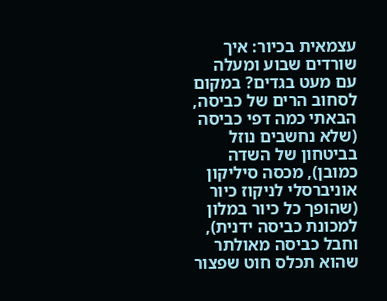עצמאית בכיור: איך שורדים שבוע ומעלה עם מעט בגדים? במקום לסחוב הרים של כביסה, הבאתי כמה דפי כביסה (שלא נחשבים נוזל בביטחון של השדה כמובן), מכסה סיליקון אוניברסלי לניקוז כיור (שהופך כל כיור במלון למכונת כביסה ידנית), וחבל כביסה מאולתר שהוא תכלס חוט שפצור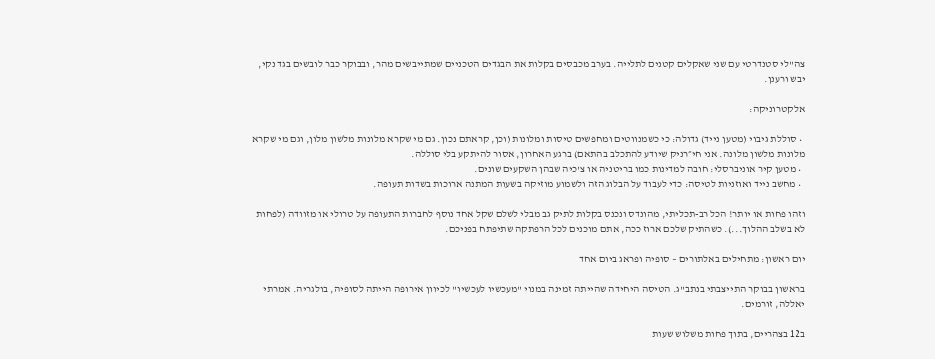צה"לי סטנדרטי עם שני שאקלים קטנים לתלייה. בערב מכבסים בקלות את הבגדים הטכניים שמתייבשים מהר, ובבוקר כבר לובשים בגד נקי, יבש ורענן.

אלקטרוניקה:

  • סוללת גיבוי (מטען נייד) גדולה: כי כשמנווטים ומחפשים טיסות ומלונות (וכן, קראתם נכון. גם מי שקרא מלונות מלשון מלון, וגם מי שקרא מלונות מלשון מלונה. אני חי״רניק שיודע להתכלב בהתאם) ברגע האחרון, אסור להיתקע בלי סוללה.
  • מטען קיר אוניברסלי: חובה למדינות כמו בריטניה או צ'כיה שבהן השקעים שונים.
  • מחשב נייד ואוזניות לטיסה: כדי לעבוד על הבלוג הזה ולשמוע מוזיקה בשעות המתנה ארוכות בשדות תעופה.

וזהו פחות או יותר! הכל רב-תכליתי, מהונדס ונכנס בקלות לתיק גב מבלי לשלם שקל אחד נוסף לחברות התעופה על טרולי או מזוודה (לפחות לא בשלב ההלוך...). כשהתיק שלכם ארוז ככה, אתם מוכנים לכל הרפתקה שתיפתח בפניכם.

יום ראשון: מתחילים באלתורים – סופיה ופראג ביום אחד

בראשון בבוקר התייצבתי בנתב"ג. הטיסה היחידה שהייתה זמינה במנוי "מעכשיו לעכשיו" לכיוון אירופה הייתה לסופיה, בולגריה. אמרתי יאללה, זורמים.

ב12 בצהריים, בתוך פחות משלוש שעות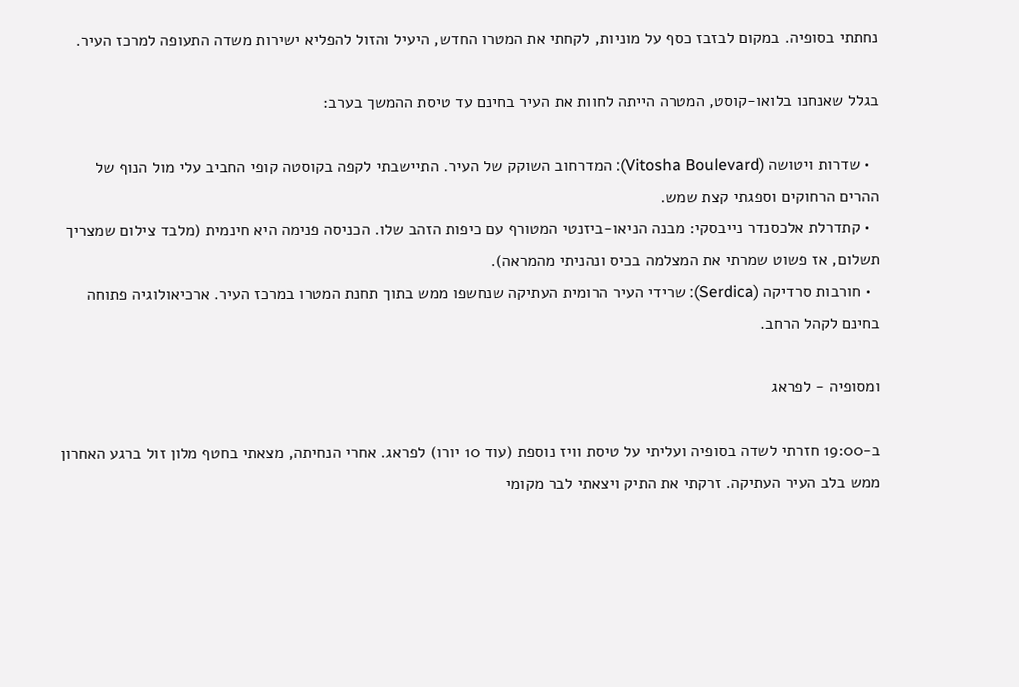נחתתי בסופיה. במקום לבזבז כסף על מוניות, לקחתי את המטרו החדש, היעיל והזול להפליא ישירות משדה התעופה למרכז העיר.

בגלל שאנחנו בלואו-קוסט, המטרה הייתה לחוות את העיר בחינם עד טיסת ההמשך בערב:

  • שדרות ויטושה (Vitosha Boulevard): המדרחוב השוקק של העיר. התיישבתי לקפה בקוסטה קופי החביב עלי מול הנוף של ההרים הרחוקים וספגתי קצת שמש.
  • קתדרלת אלכסנדר נייבסקי: מבנה הניאו-ביזנטי המטורף עם כיפות הזהב שלו. הכניסה פנימה היא חינמית (מלבד צילום שמצריך תשלום, אז פשוט שמרתי את המצלמה בכיס ונהניתי מהמראה).
  • חורבות סרדיקה (Serdica): שרידי העיר הרומית העתיקה שנחשפו ממש בתוך תחנת המטרו במרכז העיר. ארכיאולוגיה פתוחה בחינם לקהל הרחב.

ומסופיה - לפראג

ב-19:00 חזרתי לשדה בסופיה ועליתי על טיסת וויז נוספת (עוד 10 יורו) לפראג. אחרי הנחיתה, מצאתי בחטף מלון זול ברגע האחרון ממש בלב העיר העתיקה. זרקתי את התיק ויצאתי לבר מקומי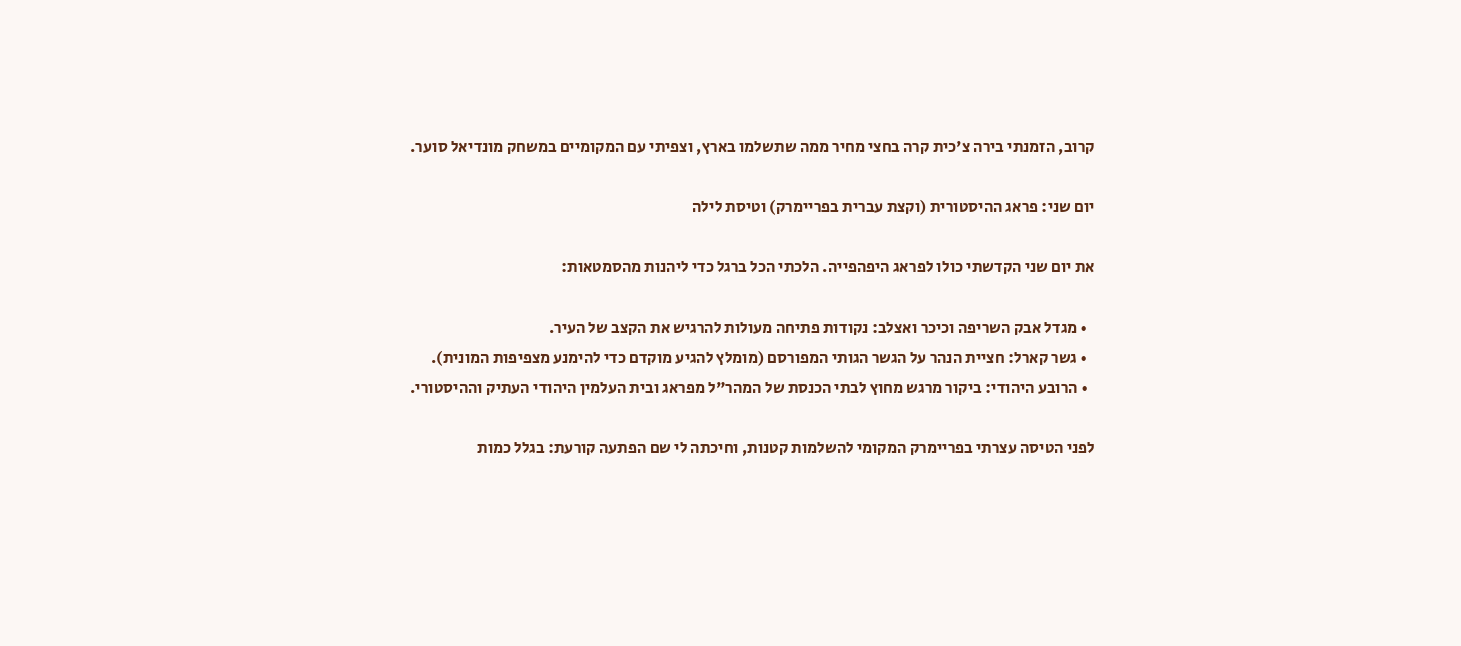קרוב, הזמנתי בירה צ'כית קרה בחצי מחיר ממה שתשלמו בארץ, וצפיתי עם המקומיים במשחק מונדיאל סוער.

יום שני: פראג ההיסטורית (וקצת עברית בפריימרק) וטיסת לילה

את יום שני הקדשתי כולו לפראג היפהפייה. הלכתי הכל ברגל כדי ליהנות מהסמטאות:

  • מגדל אבק השריפה וכיכר ואצלב: נקודות פתיחה מעולות להרגיש את הקצב של העיר.
  • גשר קארל: חציית הנהר על הגשר הגותי המפורסם (מומלץ להגיע מוקדם כדי להימנע מצפיפות המונית).
  • הרובע היהודי: ביקור מרגש מחוץ לבתי הכנסת של המהר"ל מפראג ובית העלמין היהודי העתיק וההיסטורי.

לפני הטיסה עצרתי בפריימרק המקומי להשלמות קטנות, וחיכתה לי שם הפתעה קורעת: בגלל כמות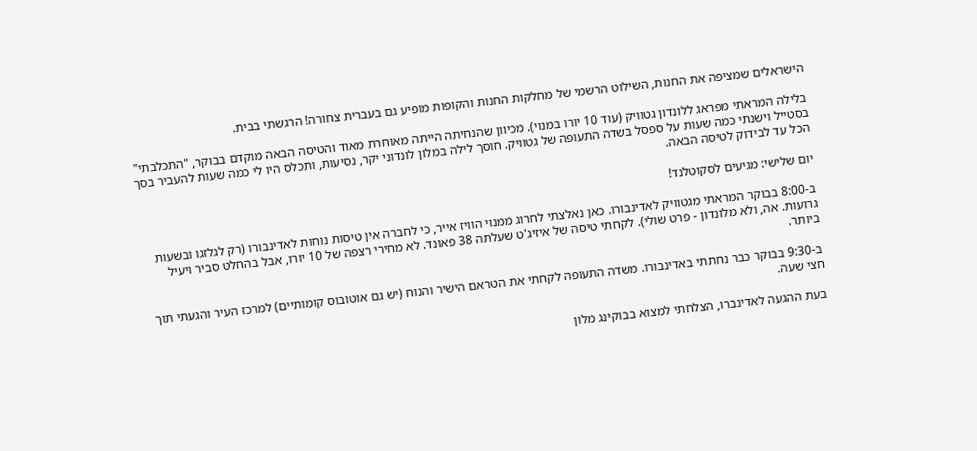הישראלים שמציפה את החנות, השילוט הרשמי של מחלקות החנות והקופות מופיע גם בעברית צחורה! הרגשתי בבית.

בלילה המראתי מפראג ללונדון גטוויק (עוד 10 יורו במנוי). מכיוון שהנחיתה הייתה מאוחרת מאוד והטיסה הבאה מוקדם בבוקר, "התכלבתי" בסטייל וישנתי כמה שעות על ספסל בשדה התעופה של גטוויק. חוסך לילה במלון לונדוני יקר, נסיעות, ותכלס היו לי כמה שעות להעביר בסך הכל עד לבידוק לטיסה הבאה.

יום שלישי: מגיעים לסקוטלנד!

ב-8:00 בבוקר המראתי מגטוויק לאדינבורו. כאן נאלצתי לחרוג ממנוי הוויז אייר, כי לחברה אין טיסות נוחות לאדינבורו (רק לגלזגו ובשעות גרועות. אה, ולא מלונדון - פרט שולי). לקחתי טיסה של איזיג'ט שעלתה 38 פאונד. לא מחירי רצפה של 10 יורו, אבל בהחלט סביר ויעיל ביותר.

ב-9:30 בבוקר כבר נחתתי באדינבורו. משדה התעופה לקחתי את הטראם הישיר והנוח (יש גם אוטובוס קומותיים) למרכז העיר והגעתי תוך חצי שעה.

בעת ההגעה לאדינברו, הצלחתי למצוא בבוקינג מלון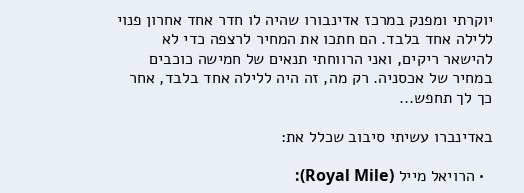יוקרתי ומפנק במרכז אדינבורו שהיה לו חדר אחד אחרון פנוי ללילה אחד בלבד. הם חתכו את המחיר לרצפה כדי לא להישאר ריקים, ואני הרווחתי תנאים של חמישה כוכבים במחיר של אכסניה. רק מה, זה היה ללילה אחד בלבד, אחר כך לך תחפש...

באדינברו עשיתי סיבוב שכלל את:

  • הרויאל מייל (Royal Mile):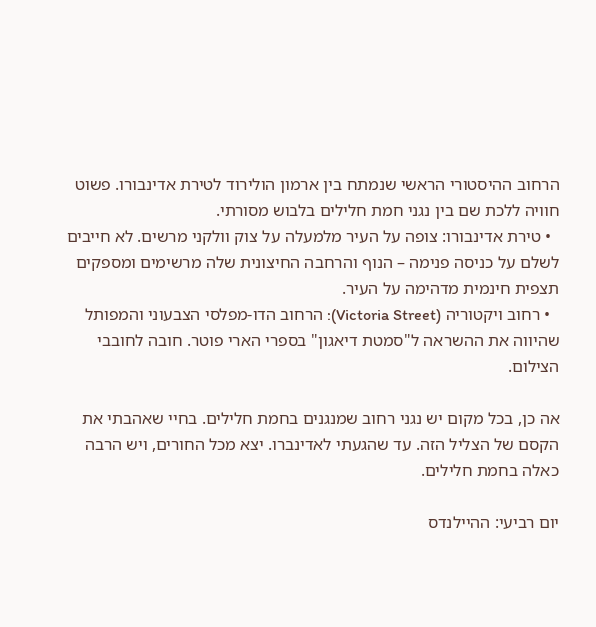הרחוב ההיסטורי הראשי שנמתח בין ארמון הולירוד לטירת אדינבורו. פשוט חוויה ללכת שם בין נגני חמת חלילים בלבוש מסורתי.
  • טירת אדינבורו: צופה על העיר מלמעלה על צוק וולקני מרשים. לא חייבים לשלם על כניסה פנימה – הנוף והרחבה החיצונית שלה מרשימים ומספקים תצפית חינמית מדהימה על העיר.
  • רחוב ויקטוריה (Victoria Street): הרחוב הדו-מפלסי הצבעוני והמפותל שהיווה את ההשראה ל"סמטת דיאגון" בספרי הארי פוטר. חובה לחובבי הצילום.

אה כן, בכל מקום יש נגני רחוב שמנגנים בחמת חלילים. בחיי שאהבתי את הקסם של הצליל הזה. עד שהגעתי לאדינברו. יצא מכל החורים, ויש הרבה כאלה בחמת חלילים.

יום רביעי: ההיילנדס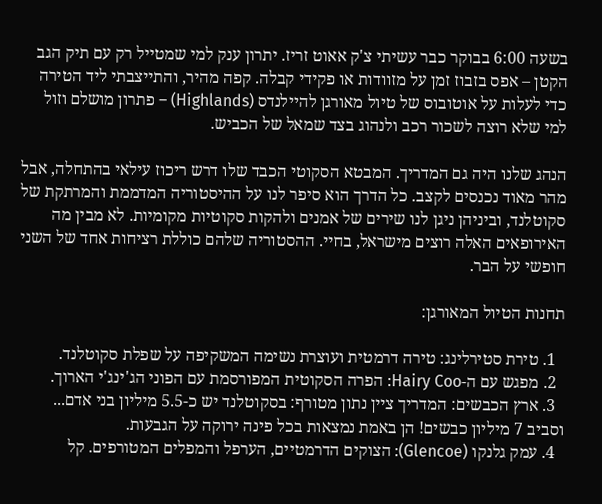בשעה 6:00 בבוקר כבר עשיתי צ'ק אאוט זריז. יתרון ענק למי שמטייל רק עם תיק הגב הקטן – אפס בזבוז זמן על מזוודות או פקידי קבלה. קפה מהיר, והתייצבתי ליד הטירה כדי לעלות על אוטובוס של טיול מאורגן להיילנדס (Highlands) – פתרון מושלם וזול למי שלא רוצה לשכור רכב ולנהוג בצד שמאל של הכביש.

הנהג שלנו היה גם המדריך. המבטא הסקוטי הכבד שלו דרש ריכוז עילאי בהתחלה, אבל מהר מאוד נכנסים לקצב. כל הדרך הוא סיפר לנו על ההיסטוריה המדממת והמרתקת של סקוטלנד, וביניהן ניגן לנו שירים של אמנים ולהקות סקוטיות מקומיות. לא מבין מה האירופאים האלה רוצים מישראל, בחיי. ההסטוריה שלהם כוללת רציחות אחד של השני חופשי על הבר.

תחנות הטיול המאורגן:

  1. טירת סטירלינג: טירה דרמטית ועוצרת נשימה המשקיפה על שפלת סקוטלנד.
  2. מפגש עם ה-Hairy Coo: הפרה הסקוטית המפורסמת עם הפוני הג'ינג'י הארוך.
  3. ארץ הכבשים: המדריך ציין נתון מטורף: בסקוטלנד יש כ-5.5 מיליון בני אדם... וסביב 7 מיליון כבשים! הן באמת נמצאות בכל פינה ירוקה על הגבעות.
  4. עמק גלנקו (Glencoe): הצוקים הדרמטיים, הערפל והמפלים המטורפים. קל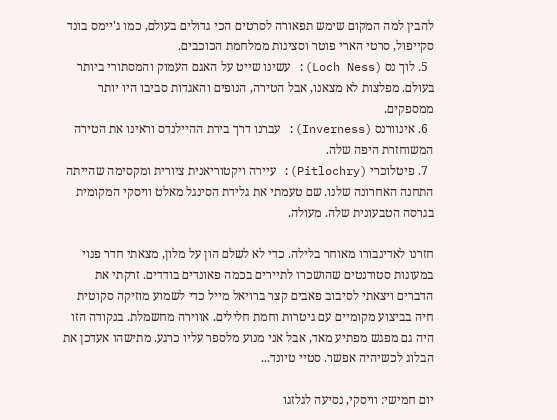להבין למה המקום שימש תפאורה לסרטים הכי גדולים בעולם, כמו ג'יימס בונד סקייפול, סרטי הארי פוטר וסצינות ממלחמת הכוכבים.
  5. לוך נס (Loch Ness): עשינו שייט על האגם העמוק והמסתורי ביותר בעולם. מפלצות לא מצאנו, אבל הטירה, הנופים והאגדות סביבו היו יותר ממספקים.
  6. אינוורנס (Inverness): עברנו דרך בירת ההיילנדס וראינו את הטירה המשוחזרת היפה שלה.
  7. פיטלוכרי (Pitlochry): עיירה ויקטוריאנית ציורית ומקסימה שהייתה התחנה האחרונה שלנו. שם טעמתי את גלידת הסינגל מאלט וויסקי המקומית בגרסה הטבעונית שלה. מעולה.

חזרנו לאדינבורו מאוחר בלילה. כדי לא לשלם הון על מלון, מצאתי חדר פנוי במעונות סטודנטים שהושכרו לתיירים בכמה פאונדים בודדים. זרקתי את הדברים ויצאתי לסיבוב פאבים קצר ברויאל מייל כדי לשמוע מוזיקה סקוטית חיה בביצוע מקומיים עם גיטרות וחמת חלילים. אווירה מחשמלת. בנקודה הזו היה גם מפגש מפתיע מאד, אבל אני מנוע מלספר עליו כרגע. מתישהו אעדכן את הבלוג לכשיהיה אפשר. סטיי טיונד...

יום חמישי: וויסקי, נסיעה לגלזגו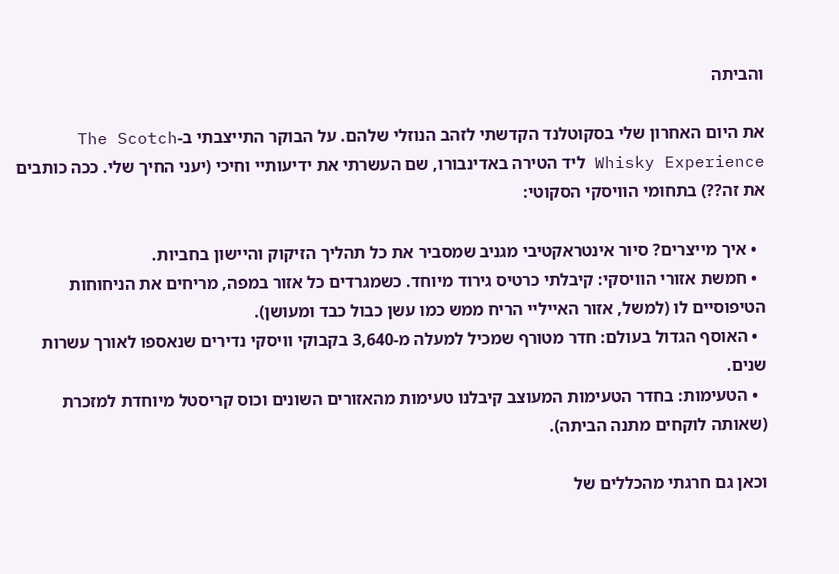והביתה

את היום האחרון שלי בסקוטלנד הקדשתי לזהב הנוזלי שלהם. על הבוקר התייצבתי ב-The Scotch Whisky Experience ליד הטירה באדינבורו, שם העשרתי את ידיעותיי וחיכי (יעני החיך שלי. ככה כותבים את זה??) בתחומי הוויסקי הסקוטי:

  • איך מייצרים? סיור אינטראקטיבי מגניב שמסביר את כל תהליך הזיקוק והיישון בחביות.
  • חמשת אזורי הוויסקי: קיבלתי כרטיס גירוד מיוחד. כשמגרדים כל אזור במפה, מריחים את הניחוחות הטיפוסיים לו (למשל, אזור האייליי הריח ממש כמו עשן כבול כבד ומעושן).
  • האוסף הגדול בעולם: חדר מטורף שמכיל למעלה מ-3,640 בקבוקי וויסקי נדירים שנאספו לאורך עשרות שנים.
  • הטעימות: בחדר הטעימות המעוצב קיבלנו טעימות מהאזורים השונים וכוס קריסטל מיוחדת למזכרת (שאותה לוקחים מתנה הביתה).

וכאן גם חרגתי מהכללים של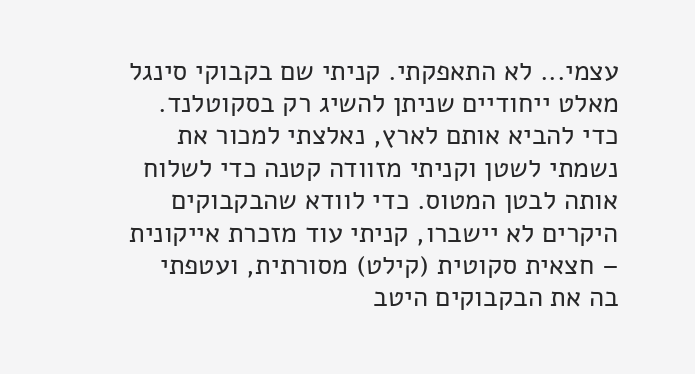עצמי... לא התאפקתי. קניתי שם בקבוקי סינגל מאלט ייחודיים שניתן להשיג רק בסקוטלנד. כדי להביא אותם לארץ, נאלצתי למכור את נשמתי לשטן וקניתי מזוודה קטנה כדי לשלוח אותה לבטן המטוס. כדי לוודא שהבקבוקים היקרים לא יישברו, קניתי עוד מזכרת אייקונית – חצאית סקוטית (קילט) מסורתית, ועטפתי בה את הבקבוקים היטב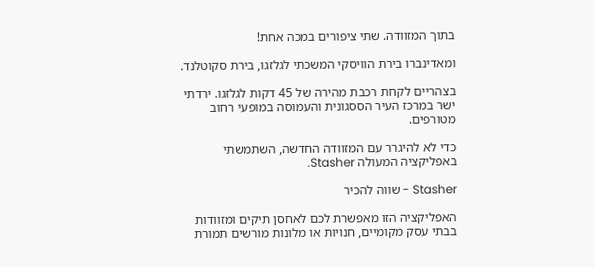בתוך המזוודה. שתי ציפורים במכה אחת!

ומאדינברו בירת הוויסקי המשכתי לגלזגו, בירת סקוטלנד.

בצהריים לקחת רכבת מהירה של 45 דקות לגלזגו. ירדתי ישר במרכז העיר הססגונית והעמוסה במופעי רחוב מטורפים.

כדי לא להיגרר עם המזוודה החדשה, השתמשתי באפליקציה המעולה Stasher.

Stasher - שווה להכיר

האפליקציה הזו מאפשרת לכם לאחסן תיקים ומזוודות בבתי עסק מקומיים, חנויות או מלונות מורשים תמורת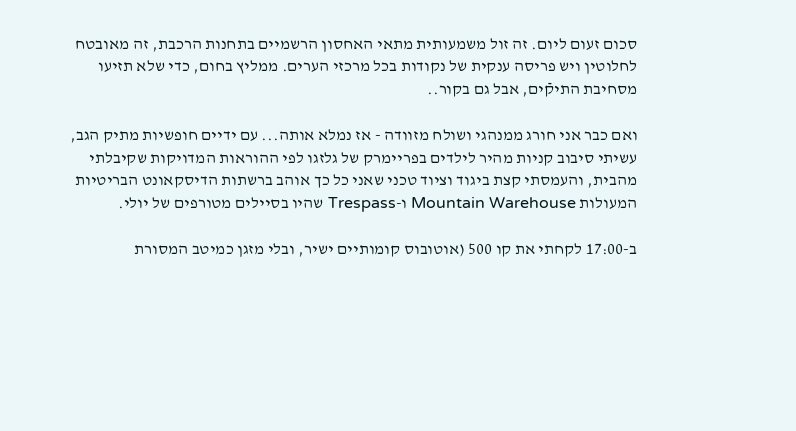סכום זעום ליום. זה זול משמעותית מתאי האחסון הרשמיים בתחנות הרכבת, זה מאובטח לחלוטין ויש פריסה ענקית של נקודות בכל מרכזי הערים. ממליץ בחום, כדי שלא תזיעו מסחיבת התיקֿים, אבל גם בקור..

ואם כבר אני חורג ממנהגי ושולח מזוודה - אז נמלא אותה... עם ידיים חופשיות מתיק הגב, עשיתי סיבוב קניות מהיר לילדים בפריימרק של גלזגו לפי ההוראות המדויקות שקיבלתי מהבית, והעמסתי קצת ביגוד וציוד טכני שאני כל כך אוהב ברשתות הדיסקאונט הבריטיות המעולות Mountain Warehouse ו-Trespass שהיו בסיילים מטורפים של יולי.

ב-17:00 לקחתי את קו 500 (אוטובוס קומותיים ישיר, ובלי מזגן כמיטב המסורת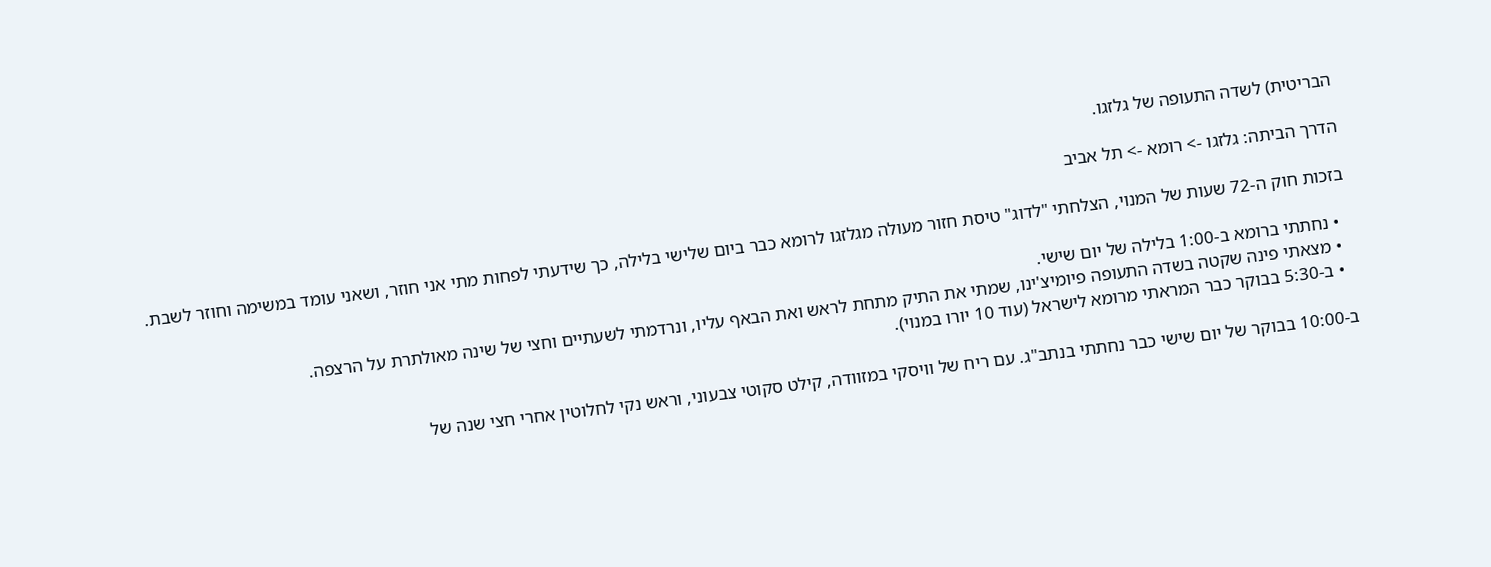הבריטית) לשדה התעופה של גלזגו.

הדרך הביתה: גלזגו -> רומא -> תל אביב

בזכות חוק ה-72 שעות של המנוי, הצלחתי "לדוג" טיסת חזור מעולה מגלזגו לרומא כבר ביום שלישי בלילה, כך שידעתי לפחות מתי אני חוזר, ושאני עומד במשימה וחוזר לשבת.

  • נחתתי ברומא ב-1:00 בלילה של יום שישי.
  • מצאתי פינה שקטה בשדה התעופה פיומיצ'ינו, שמתי את התיק מתחת לראש ואת הבאף עליו, ונרדמתי לשעתיים וחצי של שינה מאולתרת על הרצפה.
  • ב-5:30 בבוקר כבר המראתי מרומא לישראל (עוד 10 יורו במנוי).

ב-10:00 בבוקר של יום שישי כבר נחתתי בנתב"ג. עם ריח של וויסקי במזוודה, קילט סקוטי צבעוני, וראש נקי לחלוטין אחרי חצי שנה של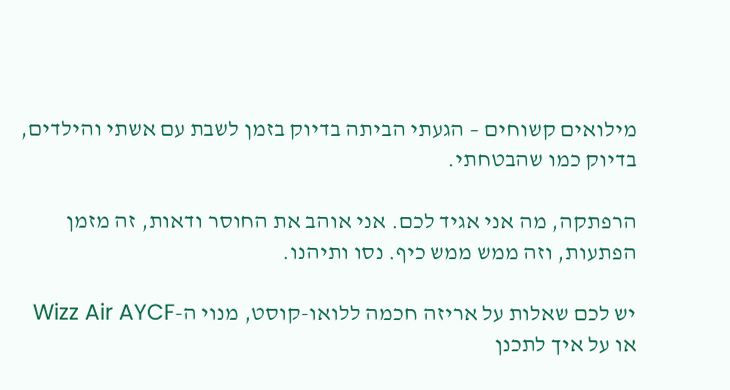מילואים קשוחים – הגעתי הביתה בדיוק בזמן לשבת עם אשתי והילדים, בדיוק כמו שהבטחתי.

הרפתקה, מה אני אגיד לכם. אני אוהב את החוסר ודאות, זה מזמן הפתעות, וזה ממש ממש כיף. נסו ותיהנו.

יש לכם שאלות על אריזה חכמה ללואו-קוסט, מנוי ה-Wizz Air AYCF או על איך לתכנן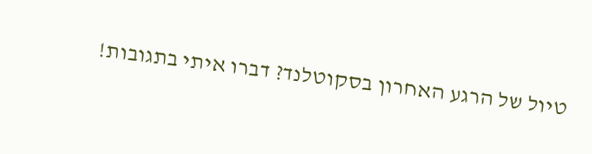טיול של הרגע האחרון בסקוטלנד? דברו איתי בתגובות!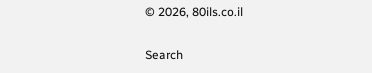© 2026, 80ils.co.il

Search